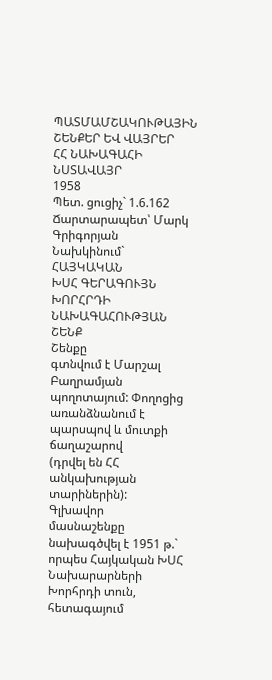ՊԱՏՄԱՄՇԱԿՈՒԹԱՅԻՆ ՇԵՆՔԵՐ ԵՎ ՎԱՅՐԵՐ
ՀՀ ՆԱԽԱԳԱՀԻ ՆՍՏԱՎԱՅՐ
1958
Պետ. ցուցիչ` 1.6.162
Ճարտարապետ՝ Մարկ Գրիգորյան
Նախկինում` ՀԱՅԿԱԿԱՆ
ԽՍՀ ԳԵՐԱԳՈՒՅՆ ԽՈՐՀՐԴԻ ՆԱԽԱԳԱՀՈՒԹՅԱՆ ՇԵՆՔ
Շենքը
գտնվում է Մարշալ Բաղրամյան պողոտայում: Փողոցից առանձնանում է պարսպով և մուտքի ճաղաշարով
(դրվել են ՀՀ անկախության տարիներին):
Գլխավոր
մասնաշենքը նախագծվել է 1951 թ.` որպես Հայկական ԽՍՀ Նախարարների Խորհրդի տուն, հետագայում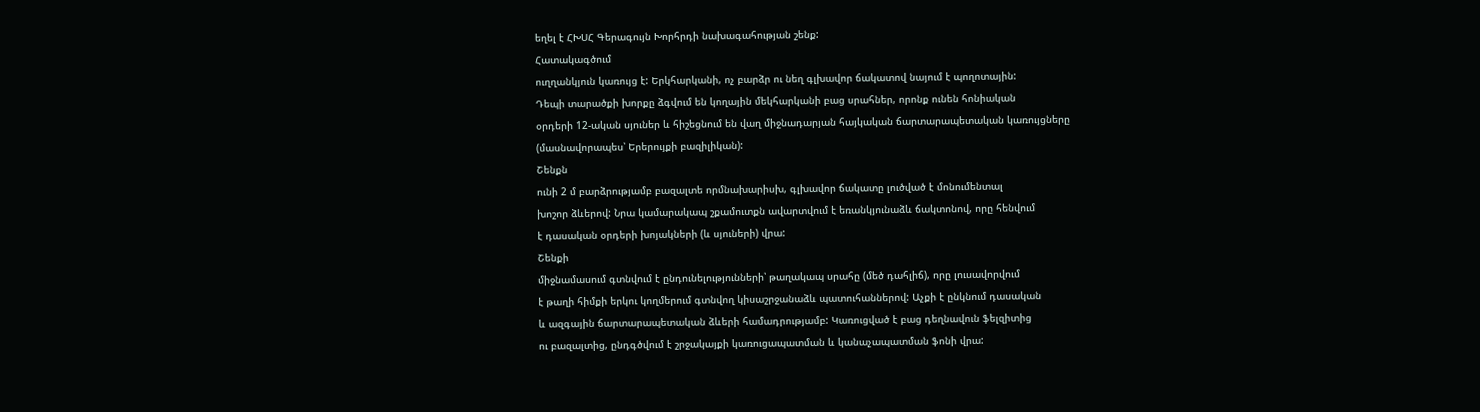եղել է ՀԽՍՀ Գերագույն Խորհրդի նախագահության շենք:
Հատակագծում
ուղղանկյուն կառույց է: Երկհարկանի, ոչ բարձր ու նեղ գլխավոր ճակատով նայում է պողոտային:
Դեպի տարածքի խորքը ձգվում են կողային մեկհարկանի բաց սրահներ, որոնք ունեն հոնիական
օրդերի 12-ական սյուներ և հիշեցնում են վաղ միջնադարյան հայկական ճարտարապետական կառույցները
(մասնավորապես՝ Երերույքի բազիլիկան):
Շենքն
ունի 2 մ բարձրությամբ բազալտե որմնախարիսխ, գլխավոր ճակատը լուծված է մոնումենտալ
խոշոր ձևերով: Նրա կամարակապ շքամուտքն ավարտվում է եռանկյունաձև ճակտոնով, որը հենվում
է դասական օրդերի խոյակների (և սյուների) վրա:
Շենքի
միջնամասում գտնվում է ընդունելությունների՝ թաղակապ սրահը (մեծ դահլիճ), որը լուսավորվում
է թաղի հիմքի երկու կողմերում գտնվող կիսաշրջանաձև պատուհաններով: Աչքի է ընկնում դասական
և ազգային ճարտարապետական ձևերի համադրությամբ: Կառուցված է բաց դեղնավուն ֆելզիտից
ու բազալտից, ընդգծվում է շրջակայքի կառուցապատման և կանաչապատման ֆոնի վրա: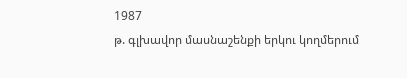1987
թ. գլխավոր մասնաշենքի երկու կողմերում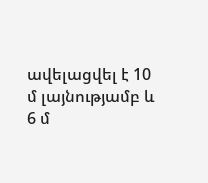ավելացվել է 10 մ լայնությամբ և 6 մ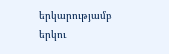երկարությամբ
երկու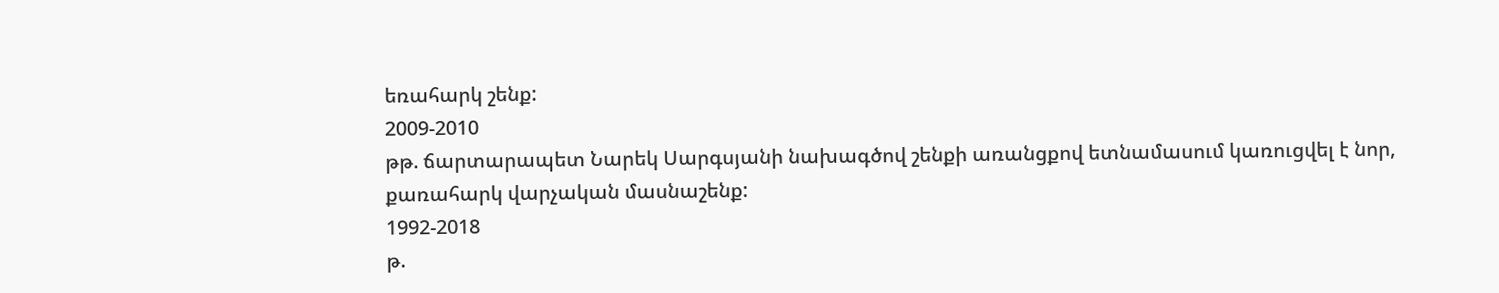եռահարկ շենք:
2009-2010
թթ. ճարտարապետ Նարեկ Սարգսյանի նախագծով շենքի առանցքով ետնամասում կառուցվել է նոր,
քառահարկ վարչական մասնաշենք:
1992-2018
թ.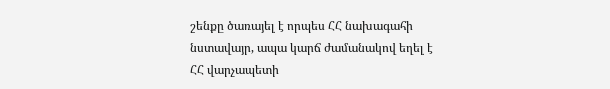շենքը ծառայել է որպես ՀՀ նախագահի նստավայր, ապա կարճ ժամանակով եղել է ՀՀ վարչապետի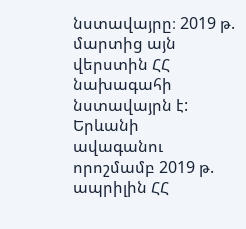նստավայրը։ 2019 թ. մարտից այն վերստին ՀՀ նախագահի նստավայրն է:
Երևանի
ավագանու որոշմամբ 2019 թ. ապրիլին ՀՀ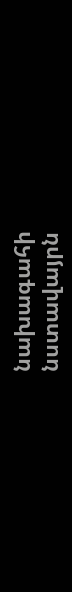նախագահի նստավայրն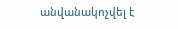անվանակոչվել է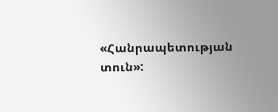«Հանրապետության
տուն»: